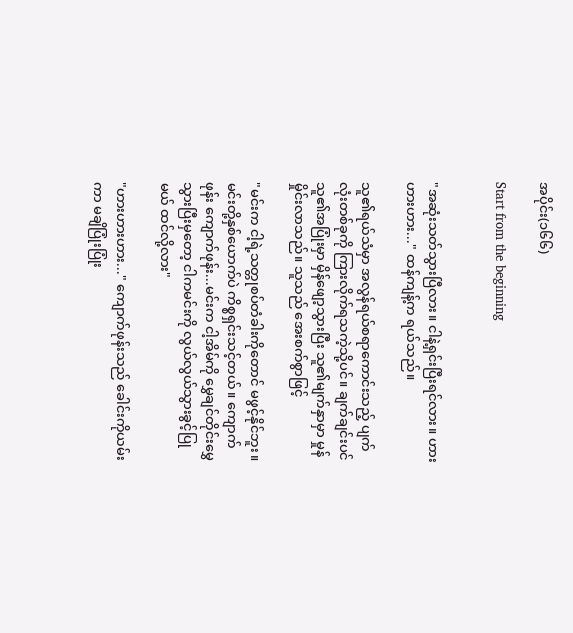အပိုင်း(၁၆၆)

Start from the beginning


"အဆုံးသတ်သွားပြီလား။ ငါနဲ့ရှင်းပြီးရင်လား။ ဟားဟားဟား..." ထန်ကျန့်က ရယ်သည်။

သူ၏ရယ်သံမှာ အလွန်ရယ်စရာကောင်းသည့် ပျက်လုံးတစ်ခုကို ကြားလိုက်ရသကဲ့သို့ပင်။ ချက်ချင်းပင် သူ၏အပြုံးမှာ မှိန်ဖျော့သွားပြီး သူ၏မျက်နှာမှာ မှုန်မှိုင်းလာသည်။ သူသည် အေးစက်စွာဖြင့်

"မင်းက ငါ့ရဲ့သတ္တုစပ်တံခါးကိုတောင် မဖွင့်နိုင်ဘူး။ မင်းတို့နှစ်ယောက်ပဲ ကိစ္စရှင်းသင့်တယ်။ ကျောက်ဖုန်း ကျောက်ဖုန်း...မင်းက ငါ့အိမ်ကို မွှေချင်တိုင်းမွှေသွားပြီးမှတော့ ငါကမင်းကို လွယ်လွယ်သွားခွင့်ပြုမယ် ထင်လို့လား"

"ဟားဟားဟား..." ကျောက်ဖုန်းသည် ခေါင်းကိုယမ်းကာ မချိပြုံးပြုံး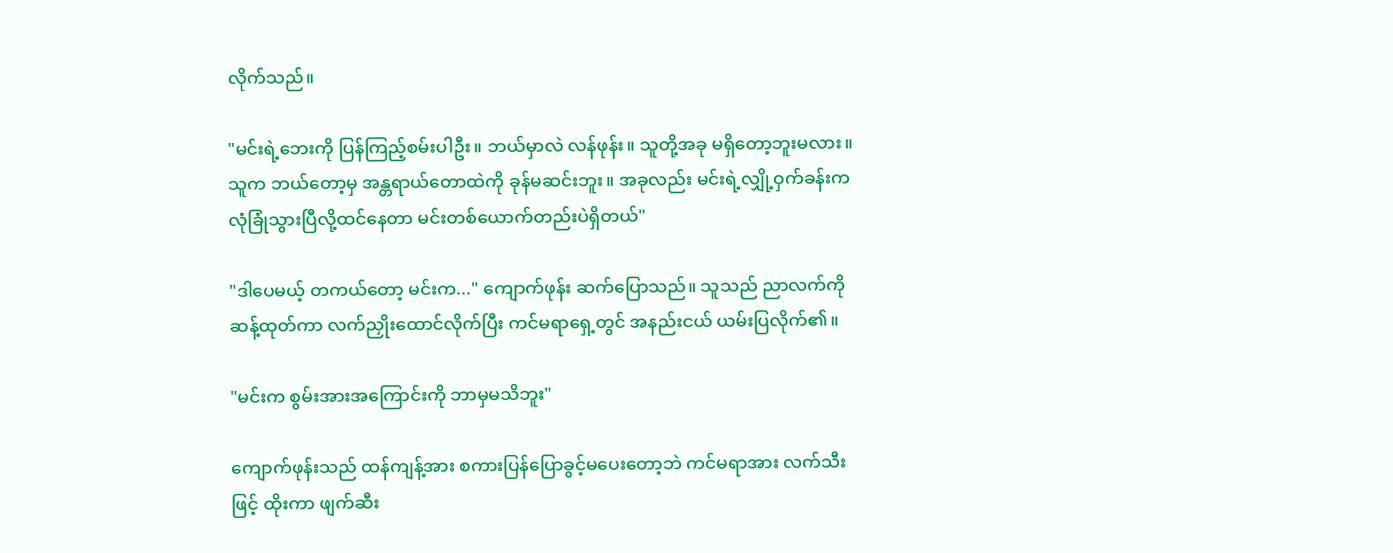လိုက်သည်။

"မင်းရဲ့ဘေးကို ပြန်ကြည့်စမ်းပါဦး။ ဘယ်မှာလဲ လန်ဖုန်း။ သူတို့အခု မရှိတော့ဘူးမလား။ သူက ဘယ်တော့မှ အန္တရာယ်တောထဲကို ခုန်မဆင်းဘူး။ အခုလည်း မင်းရဲ့လျှို့ဝှက်ခန်းက လုံခြုံသွားပြီလို့ထင်နေတာ မင်းတစ်ယောက်တည်းပဲရှိတယ်"

"ဒါပေမယ့် တကယ်တော့ မင်းက..." ကျောက်ဖုန်း ဆက်ပြောသည်။ သူသည် ညာလက်ကို ဆန့်ထုတ်ကာ လက်ညှိုးထောင်လိုက်ပြီး ကင်မရာရှေ့တွင် အနည်းငယ် ယမ်းပြလိုက်၏။

"မင်းက စွမ်းအားအကြောင်းကို ဘာမှမသိဘူး"

ကျောက်ဖုန်းသည် ထန်ကျန့်အား စကားပြန်ပြောခွင့်မပေးတော့ဘဲ ကင်မရာအား လက်သီးဖြင့် ထိုးကာ ဖျက်ဆီး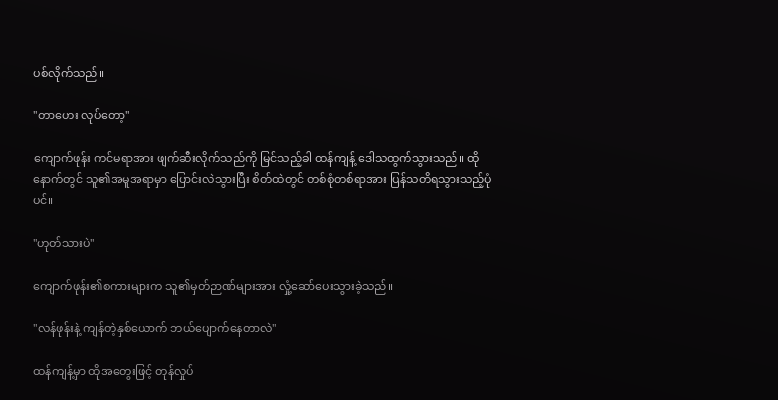ပစ်လိုက်သည်။

"တာဟေး လုပ်တော့"

ကျောက်ဖုန်း ကင်မရာအား ဖျက်ဆီးလိုက်သည်ကို မြင်သည့်ခါ ထန်ကျန့် ဒေါသထွက်သွားသည်။ ထိုနောက်တွင် သူ၏အမူအရာမှာ ပြောင်းလဲသွားပြီး စိတ်ထဲတွင် တစ်စုံတစ်ရာအား ပြန်သတိရသွားသည့်ပုံပင်။

"ဟုတ်သားပဲ"

ကျောက်ဖုန်း၏စကားများက သူ၏မှတ်ဉာဏ်များအား လှုံ့ဆော်ပေးသွားခဲ့သည်။

"လန်ဖုန်းနဲ့ ကျန်တဲ့နှစ်ယောက် ဘယ်ပျောက်နေတာလဲ"

ထန်ကျန့်မှာ ထိုအတွေးဖြင့် တုန်လှုပ်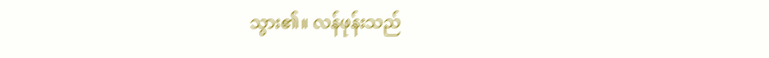သွား၏။ လန်ဖုန်းသည်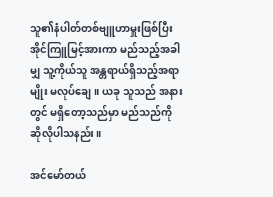သူ၏နံပါတ်တစ်ဗျူဟာမှူးဖြစ်ပြီး အိုင်ကြူမြင့်အားကာ မည်သည့်အခါမျှ သူ့ကိုယ်သူ အန္တရာယ်ရှိသည့်အရာမျိုး မလုပ်ချေ။ ယခု သူသည် အနားတွင် မရှိတော့သည်မှာ မည်သည်ကို ဆိုလိုပါသနည်း။

အင်မော်တယ်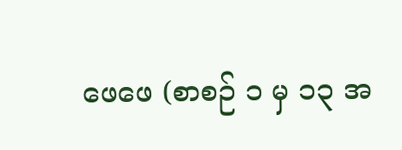ဖေဖေ (စာစဉ် ၁ မှ ၁၃ အ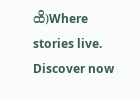ထိ)Where stories live. Discover now